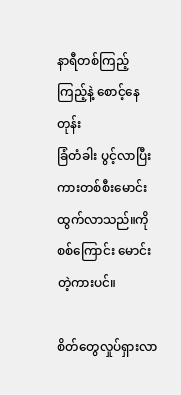နာရီတစ်ကြည့်ကြည့်နဲ့ စောင့်နေတုန်း
ခြံတံခါး ပွင့်လာပြီး ကားတစ်စီးမောင်း
ထွက်လာသည်။ကိုစစ်ကြောင်း မောင်းတဲ့ကားပင်။

စိတ်တွေလှုပ်ရှားလာ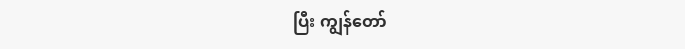ပြီး ကျွန်တော်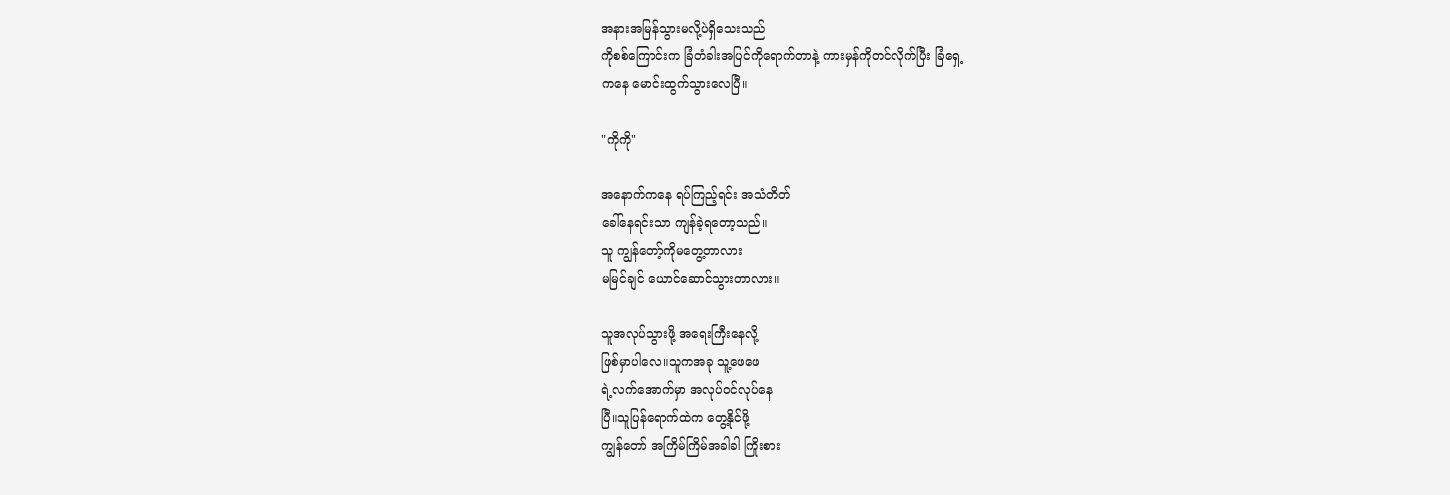အနားအမြန်သွားမလို့ပဲရှိသေးသည်
ကိုစစ်ကြောင်းက ခြံတံခါးအပြင်ကိုရောက်တာနဲ့ ကားမှန်ကိုတင်လိုက်ပြီး ခြံရှေ့
ကနေ မောင်းထွက်သွားလေပြီ။

"ကိုကို"

အနောက်ကနေ ရပ်ကြည့်ရင်း အသံတိတ်
ခေါ်နေရင်းသာ ကျန်ခဲ့ရတော့သည်။
သူ ကျွန်တော့်ကိုမတွေ့တာလား
မမြင်ချင် ယောင်ဆောင်သွားတာလား။

သူအလုပ်သွားဖို့ အရေးကြီးနေလို့
ဖြစ်မှာပါလေ။သူကအခု သူ့ဖေဖေ
ရဲ့လက်အောက်မှာ အလုပ်ဝင်လုပ်နေ
ပြီ။သူပြန်ရောက်ထဲက တွေ့နိုင်ဖို့
ကျွန်တော် အကြိမ်ကြိမ်အခါခါ ကြိုးစား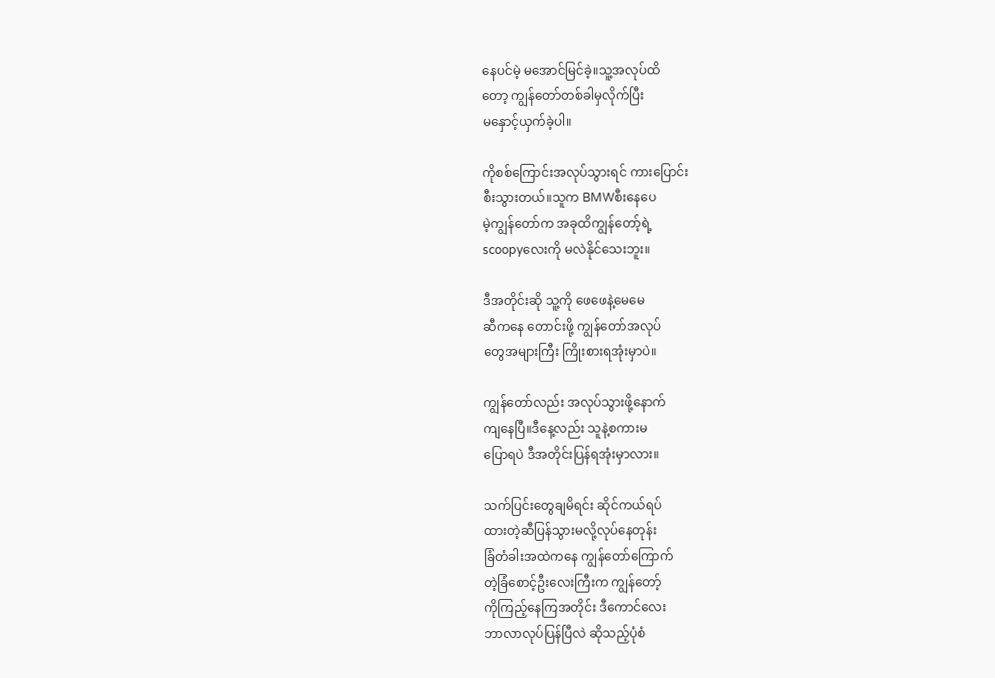နေပင်မဲ့ မအောင်မြင်ခဲ့။သူ့အလုပ်ထိ
တော့ ကျွန်တော်တစ်ခါမှလိုက်ပြီး
မနှောင့်ယှက်ခဲ့ပါ။

ကိုစစ်ကြောင်းအလုပ်သွားရင် ကားပြောင်း
စီးသွားတယ်။သူက BMWစီးနေပေ
မဲ့ကျွန်တော်က အခုထိကျွန်တော့်ရဲ့
scoopyလေးကို မလဲနိုင်သေးဘူး။

ဒီအတိုင်းဆို သူ့ကို ဖေဖေနဲ့မေမေ
ဆီကနေ တောင်းဖို့ ကျွန်တော်အလုပ်
တွေအများကြီး ကြိုးစားရအုံးမှာပဲ။

ကျွန်တော်လည်း အလုပ်သွားဖို့နောက်
ကျနေပြီ။ဒီနေ့လည်း သူနဲ့စကားမ
ပြောရပဲ ဒီအတိုင်းပြန်ရအုံးမှာလား။

သက်ပြင်းတွေချမိရင်း ဆိုင်ကယ်ရပ်
ထားတဲ့ဆီပြန်သွားမလို့လုပ်နေတုန်း
ခြံတံခါးအထဲကနေ ကျွန်တော်ကြောက်
တဲ့ခြံစောင့်ဦးလေးကြီးက ကျွန်တော့်
ကိုကြည့်နေကြအတိုင်း ဒီကောင်လေး
ဘာလာလုပ်ပြန်ပြီလဲ ဆိုသည့်ပုံစံ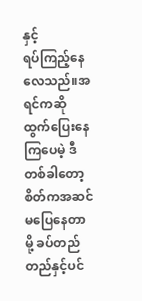နှင့်
ရပ်ကြည့်နေလေသည်။အရင်ကဆို
ထွက်ပြေးနေကြပေမဲ့ ဒီတစ်ခါတော့
စိတ်ကအဆင်မပြေနေတာမို့ ခပ်တည်
တည်နှင့်ပင်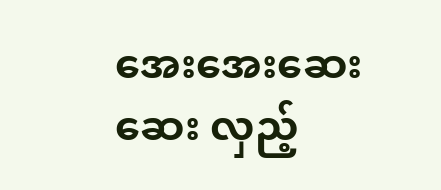အေးအေးဆေးဆေး လှည့်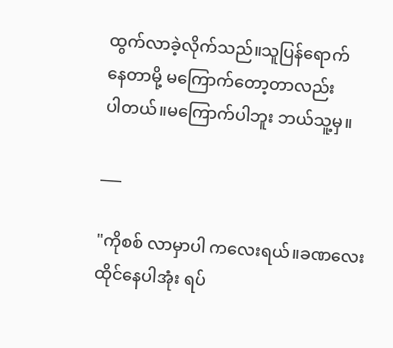ထွက်လာခဲ့လိုက်သည်။သူပြန်ရောက်
နေတာမို့ မကြောက်တော့တာလည်း
ပါတယ်။မကြောက်ပါဘူး ဘယ်သူ့မှ။

___

"ကိုစစ် လာမှာပါ ကလေးရယ်။ခဏလေး
ထိုင်နေပါအုံး ရပ်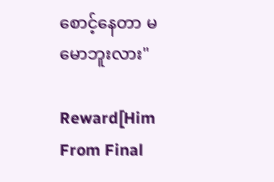စောင့်နေတာ မမောဘူးလား"

Reward[Him From Final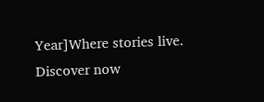Year]Where stories live. Discover now